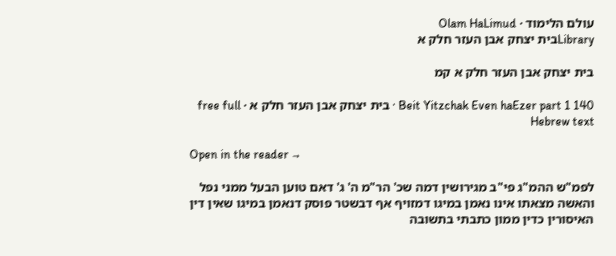עולם הלימוד · Olam HaLimud
Libraryבית יצחק אבן העזר חלק א

בית יצחק אבן העזר חלק א קמ

Beit Yitzchak Even haEzer part 1 140 · בית יצחק אבן העזר חלק א · free full Hebrew text

Open in the reader →

לפמ"ש ההמ"ג פי"ב מגירושין דמה שכ' הר"מ ה' ג' דאם טוען הבעל ממני נפל והאשה מצאתו אינו נאמן במיגו דמזויף אף דבשטר פוסק דנאמן במיגו שאין דין האיסורין כדין ממון כתבתי בתשובה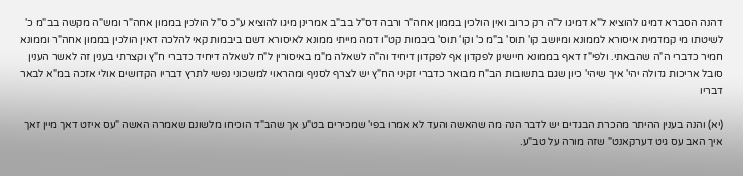דהנה הסברא דמיגו להוציא ל"א דמיגו ל"ה רק כרוב ואין הולכין בממון אחה"ר ורבה דס"ל בב"ב אמרינן מיגו להוציא ע"כ ס"ל הולכין בממון אחה"ר ומש"ה מקשה בב"מ כ' לשיטתו מי קמדמית איסורא לממונא ומיושב קו' תוס' ב"מ כ' וקו' תוס' ביבמות קט"ו דמה מייתי ממונא לאיסורא דשם ביבמות קאי להלכה דאין הולכין בממון אחה"ר וממונא חמיר כדברי ה"ה שהבאתי. ולפי"ז דאף בממונא חיישינן לפקדון אף לפקדון דיחיד וה"ה לשאלה מ"מ באיסורין ל"ח לשאלה דיחיד כדברי ח"ץ וקצרתי בענין זה לאשר הענין סובל אריכות גדולה יהי' איך שיהי' כיון שגם בתשובות הב"ח מבואר כדברי זקיני הח"ץ יש לצרף לסניף ומהראוי למשכוני נפשי לתרץ דבריו הקדושים אולי אזכה במ"א לבאר דבריו

(יא) והנה בענין ההיתר מהכרת הבגדים יש לדבר הנה מה שהאשה והעד לא אמרו בפי' שמכירים בט"ע אך שהב"ד הוכיחו מלשונם שאמרה האשה "עס איזט דאך מיין זאך איך האב עס גיט דערקאנט" שזה מורה על טב"ע.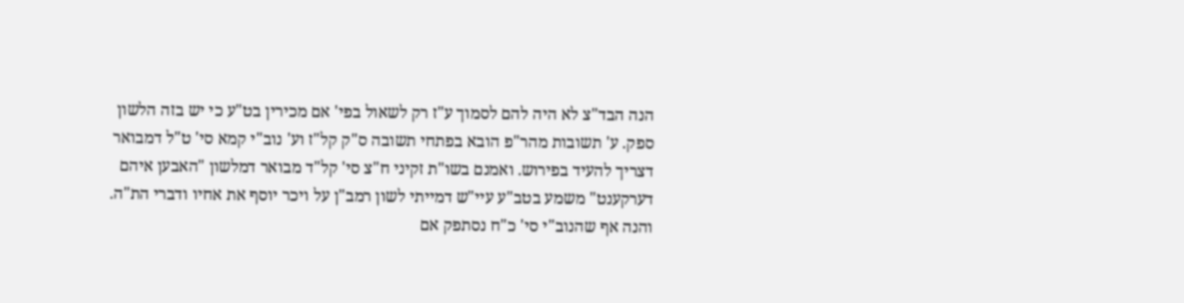הנה הבד"צ לא היה להם לסמוך ע"ז רק לשאול בפי' אם מכירין בט"ע כי יש בזה הלשון ספק. ע' תשובות מהר"פ הובא בפתחי תשובה ס"ק קל"ז וע' נוב"י קמא סי' ט"ל דמבואר דצריך להעיד בפירוש. ואמנם בשו"ת זקיני ח"צ סי' קל"ד מבואר דמלשון "האבען איהם דערקענט" משמע בטב"ע עיי"ש דמייתי לשון רמב"ן על ויכר יוסף את אחיו ודברי הת"ה. והנה אף שהנוב"י סי' כ"ח נסתפק אם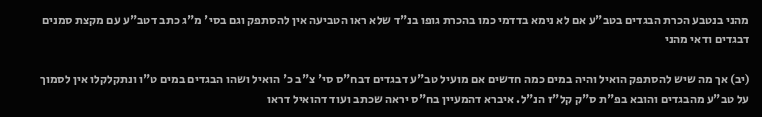מהני בנטבע הכרת הבגדים בטב"ע אם לא נימא בדדמי כמו בהכרת גופו בנ"ד שלא ראו הטביעה אין להסתפק וגם בסי' מ"ג כתב דטב"ע עם מקצת סמנים דבגדים ודאי מהני

(יב) אך מה שיש להסתפק הואיל והיה במים כמה חדשים אם מועיל טב"ע דבגדים דבח"ס סי' צ"ב כ' הואיל ושהו הבגדים במים ט"ו ונתקלקלו אין לסמוך על טב"ע מהבגדים והובא בפ"ת ס"ק קל"ז הנ"ל. איברא דהמעיין בח"ס יראה שכתב ועוד דהואיל דראו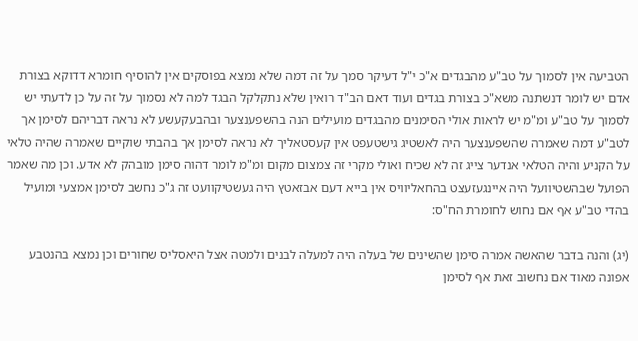הטביעה אין לסמוך על טב"ע מהבגדים א"כ י"ל דעיקר סמך על זה דמה שלא נמצא בפוסקים אין להוסיף חומרא דדוקא בצורת אדם יש לומר דנשתנה משא"כ בצורת בגדים ועוד דאם הב"ד רואין שלא נתקלקל הבגד למה לא נסמוך על זה על כן לדעתי יש לסמוך על טב"ע ומ"מ יש לראות אולי הסימנים מהבגדים מועילים הנה בהשפענצער ובהבעקעשע לא נראה דבריהם לסימן אך לטב"ע דמה שאמרה שהשפענצער היה לאשטיג גישטעפט אין קעסטאליך לא נראה לסימן אך בהבתי שוקיים שאמרה שהיה טלאי על הקניע והיה הטלאי אנדער צייג זה לא שכיח ואולי מקרי זה צמצום מקום ומ"מ לומר דהוה סימן מובהק לא אדע. וכן מה שאמר הפועל שבהשטיוועל היה איינגעזעצט בהחאליוויס אין בייא דעם אבזאטץ היה געשטיקוועט זה ג"כ נחשב לסימן אמצעי ומועיל בהדי טב"ע אף אם נחוש לחומרת הח"ס:

(יג) והנה בדבר שהאשה אמרה סימן שהשינים של בעלה היה למעלה לבנים ולמטה אצל היאסליס שחורים וכן נמצא בהנטבע אפונה מאוד אם נחשוב זאת אף לסימן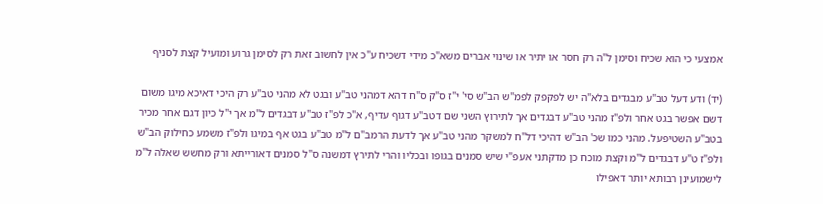אמצעי כי הוא שכיח וסימן ל"ה רק חסר או יתיר או שינוי אברים משא"כ מידי דשכיח ע"כ אין לחשוב זאת רק לסימן גרוע ומועיל קצת לסניף

(יד) ודע דעל טב"ע מבגדים בלא"ה יש לפקפק לפמ"ש הב"ש סי' י"ז ס"ק ס"ח דהא דמהני טב"ע ובגט לא מהני טב"ע רק היכי דאיכא מיגו משום דשם אפשר בגט אחר ולפ"ז מהני טב"ע דבגדים אך לתירוץ השני שם דטב"ע דגוף עדיף, א"כ לפ"ז טב"ע דבגדים ל"מ אך י"ל כיון דגם אחר מכיר בטב"ע השטיפעל. מהני כמו שכ' הב"ש דהיכי דל"ח למשקר מהני טב"ע אך לדעת הרמב"ם ל"מ טב"ע בגט אף במיגו ולפ"ז משמע כחילוק הב"ש ולפ"ז ט"ע דבגדים ל"מ וקצת מוכח כן מדקתני אעפ"י שיש סמנים בגופו ובכליו והרי לתירץ דמשנה ס"ל סמנים דאורייתא ורק מחשש שאלה ל"מ לישמועינן רבותא יותר דאפילו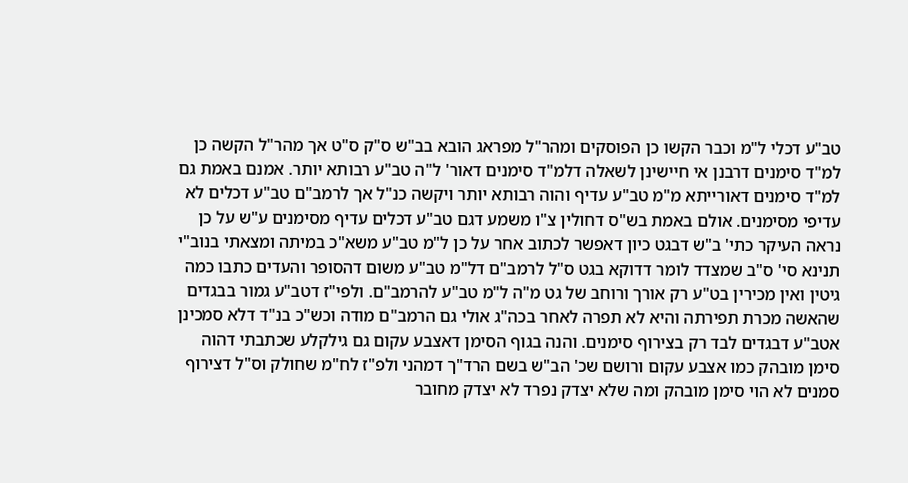טב"ע דכלי ל"מ וכבר הקשו כן הפוסקים ומהר"ל מפראג הובא בב"ש ס"ק ס"ט אך מהר"ל הקשה כן למ"ד סימנים דרבנן אי חיישינן לשאלה דלמ"ד סימנים דאור' ל"ה טב"ע רבותא יותר. אמנם באמת גם למ"ד סימנים דאורייתא מ"מ טב"ע עדיף והוה רבותא יותר ויקשה כנ"ל אך לרמב"ם טב"ע דכלים לא עדיפי מסימנים. אולם באמת בש"ס דחולין צ"ו משמע דגם טב"ע דכלים עדיף מסימנים ע"ש על כן נראה העיקר כתי' ב"ש דבגט כיון דאפשר לכתוב אחר על כן ל"מ טב"ע משא"כ במיתה ומצאתי בנוב"י תנינא סי' ס"ב שמצדד לומר דדוקא בגט ס"ל לרמב"ם דל"מ טב"ע משום דהסופר והעדים כתבו כמה גיטין ואין מכירין בט"ע רק אורך ורוחב של גט מ"ה ל"מ טב"ע להרמב"ם. ולפי"ז דטב"ע גמור בבגדים שהאשה מכרת תפירתה והיא לא תפרה לאחר בכה"ג אולי גם הרמב"ם מודה וכש"כ בנ"ד דלא סמכינן אטב"ע דבגדים לבד רק בצירוף סימנים. והנה בגוף הסימן דאצבע עקום גם גילקלע שכתבתי דהוה סימן מובהק כמו אצבע עקום ורושם שכ' הב"ש בשם הרד"ך דמהני ולפ"ז לח"מ שחולק וס"ל דצירוף סמנים לא הוי סימן מובהק ומה שלא יצדק נפרד לא יצדק מחובר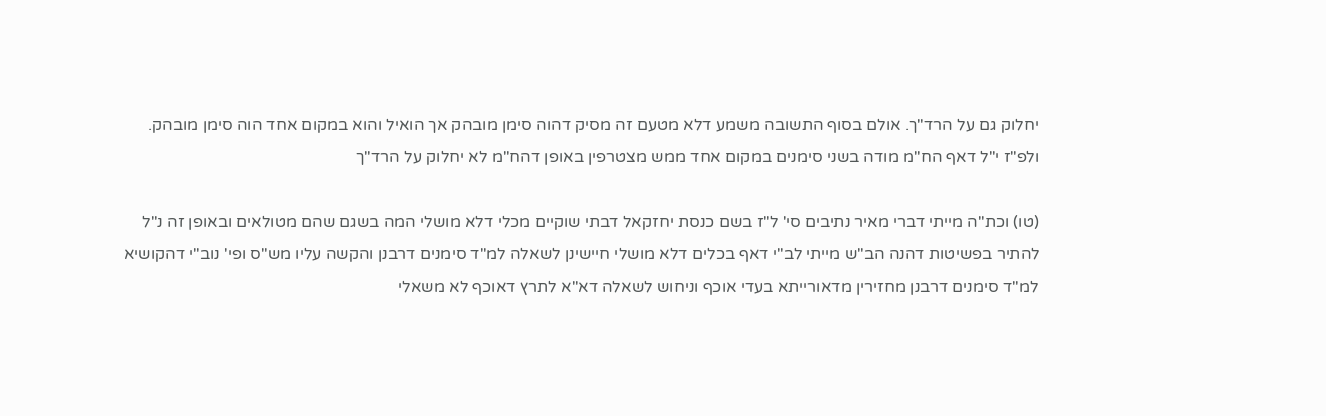יחלוק גם על הרד"ך. אולם בסוף התשובה משמע דלא מטעם זה מסיק דהוה סימן מובהק אך הואיל והוא במקום אחד הוה סימן מובהק. ולפ"ז י"ל דאף הח"מ מודה בשני סימנים במקום אחד ממש מצטרפין באופן דהח"מ לא יחלוק על הרד"ך

(טו) וכת"ה מייתי דברי מאיר נתיבים סי' ל"ז בשם כנסת יחזקאל דבתי שוקיים מכלי דלא מושלי המה בשגם שהם מטולאים ובאופן זה נ"ל להתיר בפשיטות דהנה הב"ש מייתי לב"י דאף בכלים דלא מושלי חיישינן לשאלה למ"ד סימנים דרבנן והקשה עליו מש"ס ופי' נוב"י דהקושיא למ"ד סימנים דרבנן מחזירין מדאורייתא בעדי אוכף וניחוש לשאלה דא"א לתרץ דאוכף לא משאלי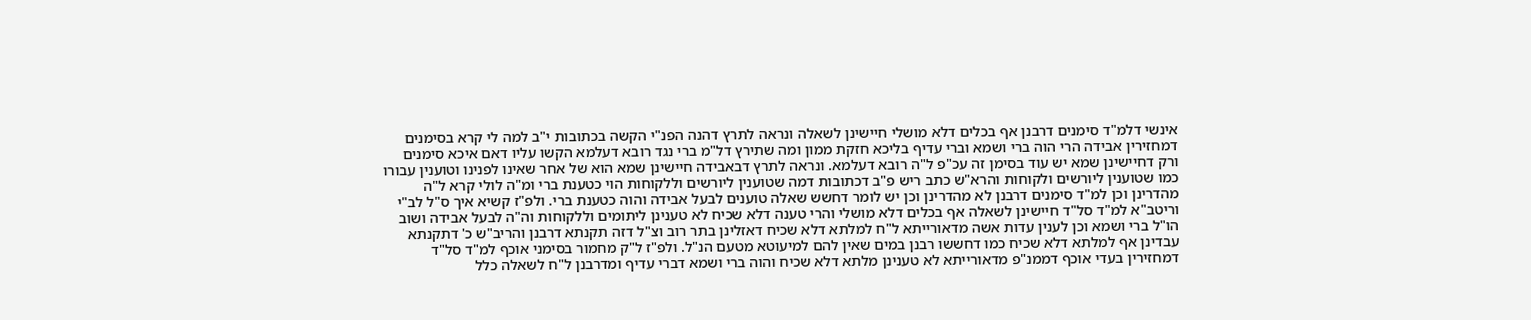אינשי דלמ"ד סימנים דרבנן אף בכלים דלא מושלי חיישינן לשאלה ונראה לתרץ דהנה הפנ"י הקשה בכתובות י"ב למה לי קרא בסימנים דמחזירין אבידה הרי הוה ברי ושמא וברי עדיף בליכא חזקת ממון ומה שתירץ דל"מ ברי נגד רובא דעלמא הקשו עליו דאם איכא סימנים ורק דחיישינן שמא יש עוד בסימן זה עכ"פ ל"ה רובא דעלמא. ונראה לתרץ דבאבידה חיישינן שמא הוא של אחר שאינו לפנינו וטוענין עבורו כמו שטוענין ליורשים ולקוחות והרא"ש כתב ריש פ"ב דכתובות דמה שטוענין ליורשים וללקוחות הוי כטענת ברי ומ"ה לולי קרא ל"ה מהדרינן וכן למ"ד סימנים דרבנן לא מהדרינן וכן יש לומר דחשש שאלה טוענים לבעל אבידה והוה כטענת ברי. ולפ"ז קשיא איך ס"ל לב"י וריטב"א למ"ד סל"ד חיישינן לשאלה אף בכלים דלא מושלי והרי טענה דלא שכיח לא טענינן ליתומים וללקוחות וה"ה לבעל אבידה ושוב הו"ל ברי ושמא וכן לענין עדות אשה מדאורייתא ל"ח למלתא דלא שכיח דאזלינן בתר רוב וצ"ל דזה תקנתא דרבנן והריב"ש כ' דתקנתא עבדינן אף למלתא דלא שכיח כמו דחששו רבנן במים שאין להם למיעוטא מטעם הנ"ל. ולפ"ז ל"ק מחמור בסימני אוכף למ"ד סל"ד דמחזירין בעדי אוכף דממנ"פ מדאורייתא לא טענינן מלתא דלא שכיח והוה ברי ושמא דברי עדיף ומדרבנן ל"ח לשאלה כלל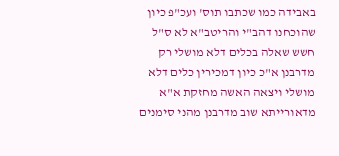באבידה כמו שכתבו תוס' ועכ"פ כיון שהוכחנו דהב"י והריטב"א לא ס"ל חשש שאלה בכלים דלא מושלי רק מדרבנן א"כ כיון דמכירין כלים דלא מושלי ויצאה האשה מחזקת א"א מדאורייתא שוב מדרבנן מהני סימנים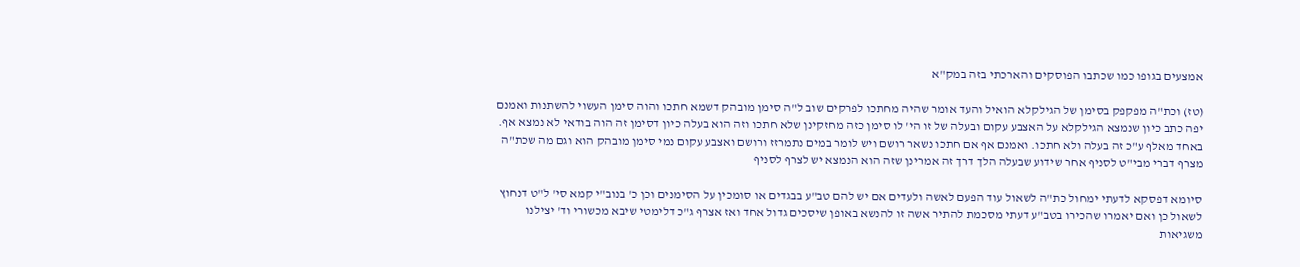אמצעים בגופו כמו שכתבו הפוסקים והארכתי בזה במק"א

(טז) וכת"ה מפקפק בסימן של הגילקלא הואיל והעד אומר שהיה מחתכו לפרקים שוב ל"ה סימן מובהק דשמא חתכו והוה סימן העשוי להשתנות ואמנם יפה כתב כיון שנמצא הגילקלא על האצבע עקום ובעלה של זו הי' לו סימן כזה מחזקינן שלא חתכו וזה הוא בעלה כיון דסימן זה הוה בודאי לא נמצא אף. באחד מאלף ע"כ זה בעלה ולא חתכו. ואמנם אף אם חתכו נשאר רושם ויש לומר במים נתמרזז ורושם ואצבע עקום נמי סימן מובהק הוא וגם מה שכת"ה מצרף דברי מבי"ט לסניף אחר שידוע שבעלה הלך דרך זה אמרינן שזה הוא הנמצא יש לצרף לסניף

סיומא דפסקא לדעתי ימחול כת"ה לשאול עוד הפעם לאשה ולעדים אם יש להם טב"ע בבגדים או סומכין על הסימנים וכן כ' בנוב"י קמא סי' ל"ט דנחוץ לשאול כן ואם יאמרו שהכירו בטב"ע דעתי מסכמת להתיר אשה זו להנשא באופן שיסכים גדול אחד ואז אצרף ג"כ דלימטי שיבא מכשורי וד' יצילנו משגיאות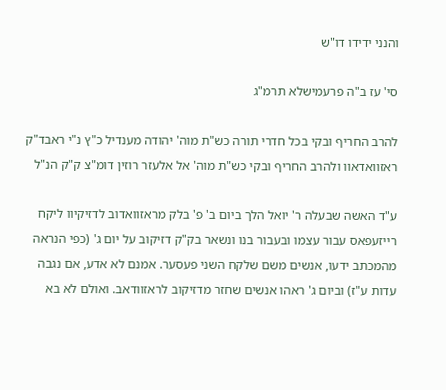והנני ידידו דו"ש

סי' עז ב"ה פרעמישלא תרמ"ג

להרב החריף ובקי בכל חדרי תורה כש"ת מוה' יהודה מענדיל כ"ץ נ"י ראבד"ק ראזוואדאוו ולהרב החריף ובקי כש"ת מוה' אל אלעזר רוזין דומ"צ ק"ק הנ"ל

ע"ד האשה שבעלה ר' יואל הלך ביום ב' פ' בלק מראזוואדוב לדזיקיוו ליקח רייזעפאס עבור עצמו ובעבור בנו ונשאר בק"ק דזיקוב על יום ג' (כפי הנראה מהמכתב ידעו, אנשים משם שלקח השני פעסער. אמנם לא אדע, אם נגבה עדות ע"ז) וביום ג' ראהו אנשים שחזר מדזיקוב לראזוודאב. ואולם לא בא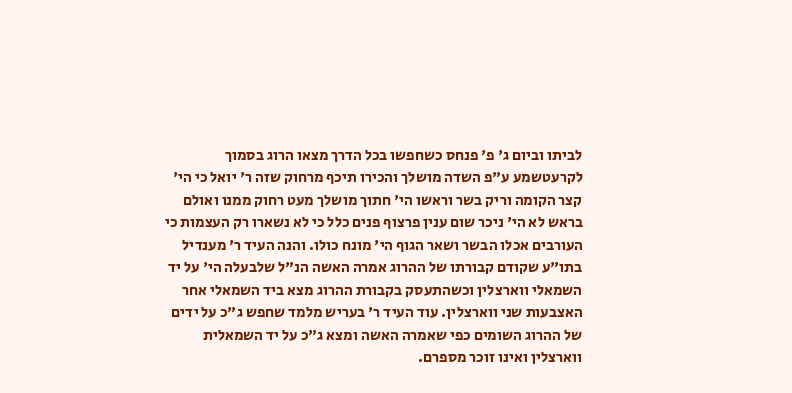לביתו וביום ג' פ' פנחס כשחפשו בכל הדרך מצאו הרוג בסמוך לקרעטשמע ע"פ השדה מושלך והכירו תיכף מרחוק שזה ר' יואל כי הי' קצר הקומה וריק בשר וראשו הי' חתוך מושלך מעט רחוק ממנו ואולם בראש לא הי' ניכר שום ענין פרצוף פנים כלל כי לא נשארו רק העצמות כי העורבים אכלו הבשר ושאר הגוף הי' מונח כולו. והנה העיד ר' מענדיל בתו"ע שקודם קבורתו של ההרוג אמרה האשה הנ"ל שלבעלה הי' על יד השמאלי ווארצלין וכשהתעסק בקבורת ההרוג מצא ביד השמאלי אחר האצבעות שני ווארצלין. עוד העיד ר' בעריש מלמד שחפש ג"כ על ידים של ההרוג השומים כפי שאמרה האשה ומצא ג"כ על יד השמאלית ווארצלין ואינו זוכר מספרם.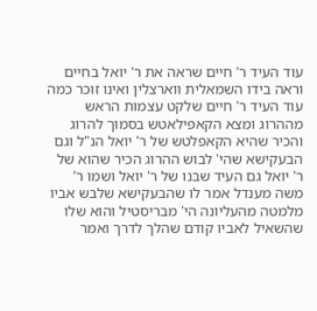עוד העיד ר' חיים שראה את ר' יואל בחיים וראה בידו השמאלית ווארצלין ואינו זוכר כמה עוד העיד ר' חיים שלקט עצמות הראש מההרוג ומצא הקאפילאטש בסמוך להרוג והכיר שהיא הקאפלטש של ר' יואל הנ"ל וגם הבעקישא שהי' לבוש ההרוג הכיר שהוא של ר' יואל גם העיד שבנו של ר' יואל ושמו ר' משה מענדל אמר לו שהבעקישא שלבש אביו מלמטה מהעליונה הי' מבריסטיל והוא שלו שהשאיל לאביו קודם שהלך לדרך ואמר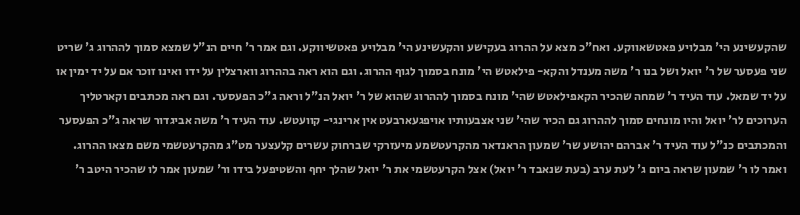שהקעשינע הי' מבלויע פאטשאווקע. ואח"כ מצא על ההרוג בעקישע והקעשינע הי' מבלויע פאטשיווקע. וגם אמר ר' חיים הנ"ל שמצא סמוך לההרוג ג' שריט שני פעסער של ר' יואל ושל בנו ר' משה מענדל והקא- פילאטש הי' מונח בסמוך לגוף ההרוג. וגם הוא ראה בההרוג ווארצלין על ידו ואינו זוכר אם על יד ימין או על יד שמאל. עוד העיד ר' שמחה שהכיר הקאפילאטש שהי' מונח בסמוך לההרוג שהוא של ר' יואל הנ"ל וראה ג"כ הפעסער. וגם ראה מכתבים וקארטליך הערוכים לר' יואל והיו מונחים סמוך לההרוג גם הכיר שהי' שני אצבעותיו אויפגעארבעט אין ארינגי- קוועטש. עוד העיד ר' משה אביגדור שראה ג"כ הפעסער והמכתבים כנ"ל עוד העיד ר' אברהם יהושע שר' שמעון הראנדאר מהקרעטשמע מיעזרקי שברחוק עשרים קלעצער מט"ג מהקרעטשמי משם מצאו ההרוג. ואמר לו ר' שמעון שראה ביום ג' לעת ערב (בעת שנאבד ר' יואל) אצל הקרעטשמי את ר' יואל שהלך יחף והשטיפעל בידו ור' שמעון אמר לו שהכיר היטב ר'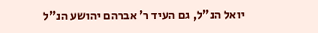יואל הנ"ל, גם העיד ר' אברהם יהושע הנ"ל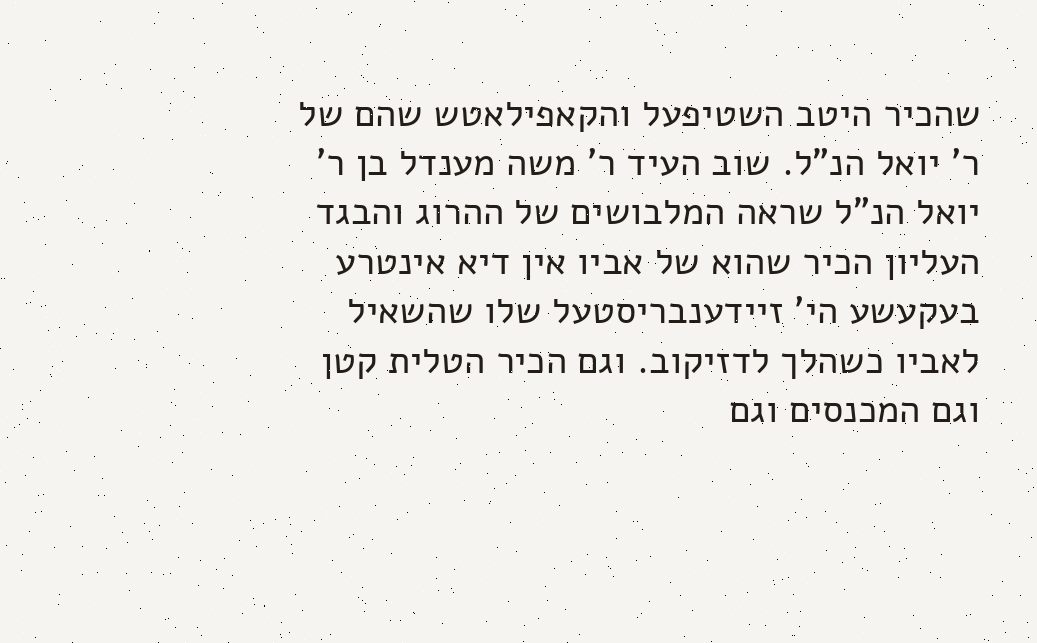שהכיר היטב השטיפעל והקאפילאטש שהם של ר' יואל הנ"ל. שוב העיד ר' משה מענדל בן ר' יואל הנ"ל שראה המלבושים של ההרוג והבגד העליון הכיר שהוא של אביו אין דיא אינטרע בעקעשע הי' זיידענבריסטעל שלו שהשאיל לאביו כשהלך לדזיקוב. וגם הכיר הטלית קטן וגם המכנסים וגם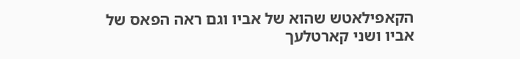הקאפילאטש שהוא של אביו וגם ראה הפאס של אביו ושני קארטלעך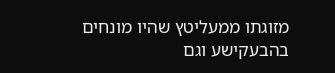מזוגתו ממעליטץ שהיו מונחים בהבעקישע וגם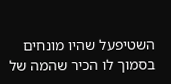השטיפעל שהיו מונחים בסמוך לו הכיר שהמה של